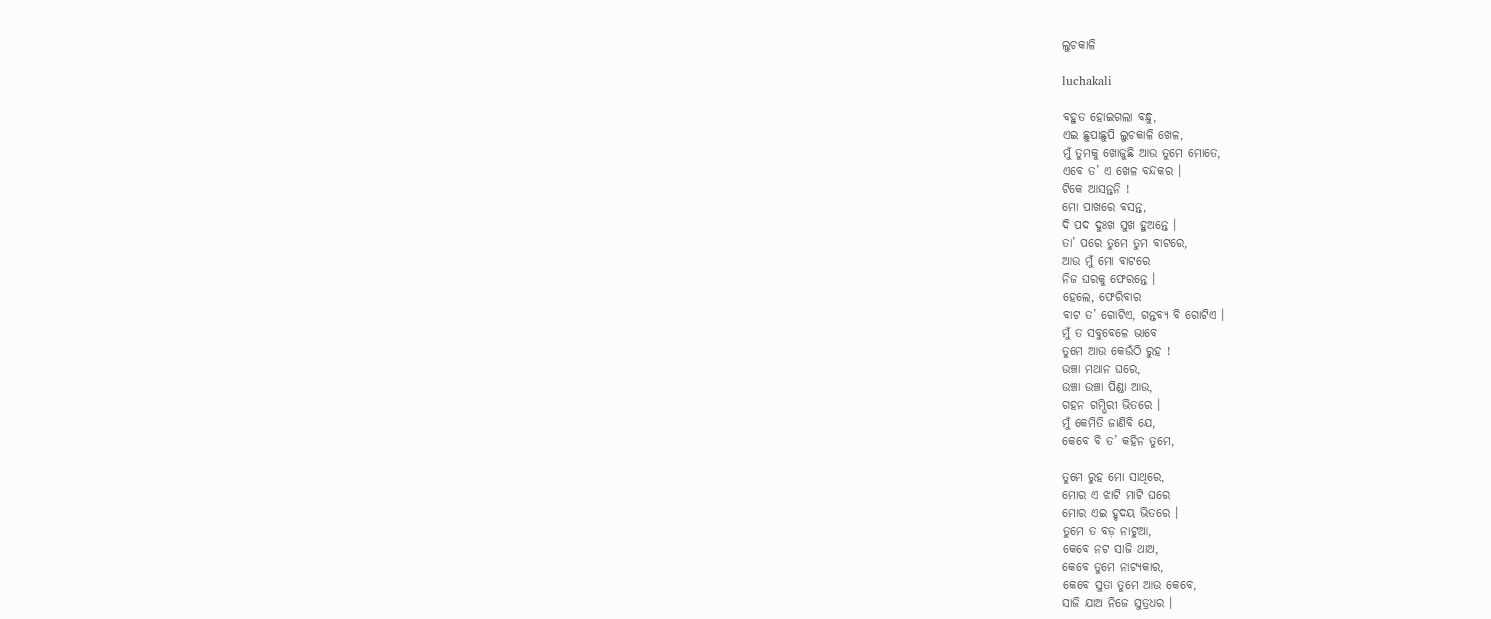ଲୁଚକାଳି

luchakali

ବହୁତ ହୋଇଗଲା ବନ୍ଧୁ,
ଏଇ ଛୁପାଛୁପି ଲୁଚକାଳି ଖେଳ,
ମୁଁ ତୁମକୁ ଖୋଜୁଛି ଆଉ ତୁମେ ମୋତେ,
ଏବେ ତ’ ଏ ଖେଳ ବନ୍ଦକର ।
ଟିକେ ଆସନ୍ତନି !
ମୋ ପାଖରେ ବସନ୍ତ,
ଦି ପଦ ଦୁଃଖ ସୁଖ ହୁଅନ୍ତେ ।
ତା’ ପରେ ତୁମେ ତୁମ ବାଟରେ,
ଆଉ ମୁଁ ମୋ ବାଟରେ
ନିଜ ଘରକୁ ଫେରନ୍ତେ ।
ହେଲେ, ଫେରିବାର
ବାଟ ତ’ ଗୋଟିଏ, ଗନ୍ତବ୍ୟ ବି ଗୋଟିଏ ।
ମୁଁ ତ ସବୁବେଳେ ଭାବେ
ତୁମେ ଆଉ କେଉଁଠି ରୁହ !
ଉଞ୍ଚା ମଥାନ ଘରେ,
ଉଞ୍ଚା ଉଞ୍ଚା ପିଣ୍ଡା ଆଉ,
ଗହନ ଗମ୍ଭିରୀ ଭିତରେ ।
ମୁଁ କେମିତି ଜାଣିବି ଯେ,
କେବେ ବି ତ’ କହିନ ତୁମେ,

ତୁମେ ରୁହ ମୋ ସାଥିରେ,
ମୋର ଏ ଝାଟି ମାଟି ଘରେ
ମୋର ଏଇ ହୃଦୟ ଭିତରେ ।
ତୁମେ ତ ବଡ଼ ନାଟୁଆ,
କେବେ ନଟ ସାଜି ଥାଅ,
କେବେ ତୁମେ ନାଟ୍ୟକାର,
କେବେ ସୁତା ତୁମେ ଆଉ କେବେ,
ସାଜି ଯାଅ ନିଜେ ସୁତ୍ରଧର ।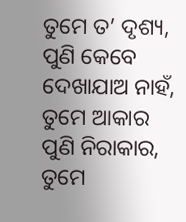ତୁମେ ତ’ ଦୃଶ୍ୟ,
ପୁଣି କେବେ ଦେଖାଯାଅ ନାହଁ,
ତୁମେ ଆକାର ପୁଣି ନିରାକାର,
ତୁମେ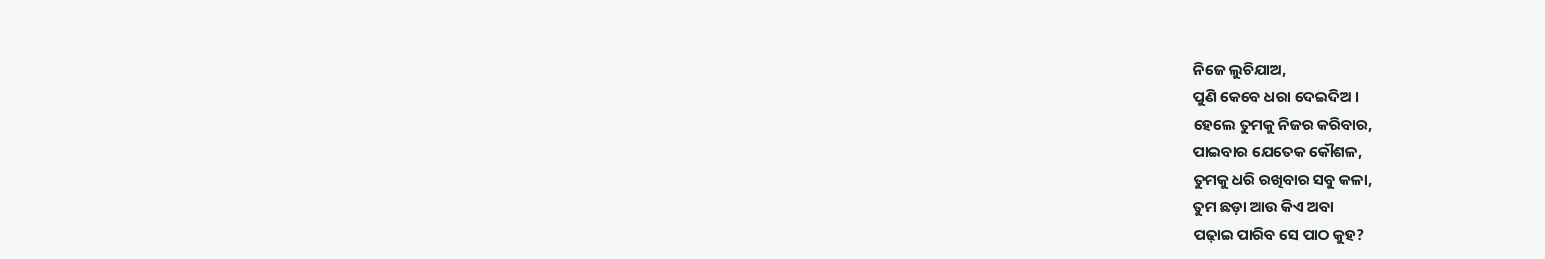ନିଜେ ଲୁଚିଯାଅ,
ପୁଣି କେବେ ଧରା ଦେଇଦିଅ ।
ହେଲେ ତୁମକୁ ନିଜର କରିବାର,
ପାଇବାର ଯେତେକ କୌଶଳ,
ତୁମକୁ ଧରି ରଖିବାର ସବୁ କଳା,
ତୁମ ଛଡ଼ା ଆଉ କିଏ ଅବା
ପଢ଼ାଇ ପାରିବ ସେ ପାଠ କୁହ?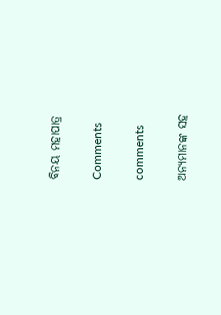ବିନୟ ମହାପାତ୍ର

Comments

comments

ଅନ୍ୟମାନଙ୍କ ସହ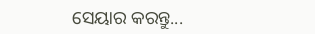ସେୟାର କରନ୍ତୁ...